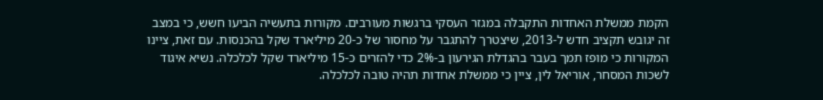הקמת ממשלת האחדות התקבלה במגזר העסקי ברגשות מעורבים. מקורות בתעשיה הביעו חשש, כי במצב זה יגובש תקציב חדש ל-2013, שיצטרך להתגבר על מחסור של כ-20 מיליארד שקל בהכנסות. עם זאת, ציינו המקורות כי מופז תמך בעבר בהגדלת הגירעון ב-2% כדי להזרים כ-15 מיליארד שקל לכלכלה. נשיא איגוד לשכות המסחר, אוריאל לין, ציין כי ממשלת אחדות תהיה טובה לכלכלה.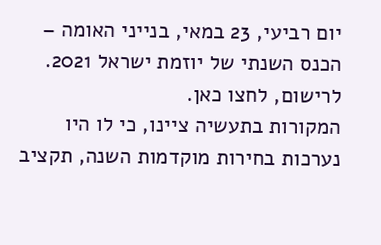יום רביעי, 23 במאי, בנייני האומה – הכנס השנתי של יוזמת ישראל 2021. לרישום, לחצו כאן.
המקורות בתעשיה ציינו, כי לו היו נערכות בחירות מוקדמות השנה, תקציב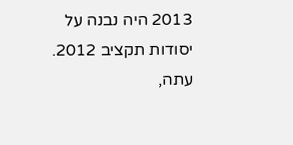2013 היה נבנה על יסודות תקציב 2012. עתה,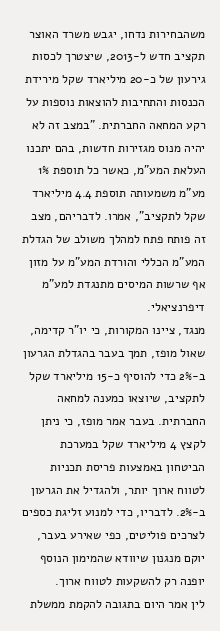משהבחירות נדחו, יגבש משרד האוצר תקציב חדש ל-2013, שיצטרך לכסות גירעון של כ-20 מיליארד שקל מירידת הכנסות והתחיבות להוצאות נוספות על רקע המחאה החברתית. "במצב זה לא יהיה מנוס מגזירות חדשות, בהם יתכנו העלאת המע"מ, כאשר כל תוספת 1% מע"מ משמעותה תוספת 4.4 מיליארד שקל לתקציב", אמרו. לדבריהם, מצב זה פותח פתח למהלך משולב של הגדלת המע"מ הכללי והורדת המע"מ על מזון אף שרשות המיסים מתנגדת למע"מ דיפרנציאלי.
מנגד, ציינו המקורות, כי יו"ר קדימה, שאול מופז, תמך בעבר בהגדלת הגרעון ב-2% כדי להוסיף כ-15 מיליארד שקל לתקציב, שיוצאו כמענה למחאה החברתית. בעבר אמר מופז, כי ניתן לקצץ 4 מיליארד שקל במערכת הביטחון באמצעות פריסת תכניות לטווח ארוך יותר, ולהגדיל את הגרעון ב-2%. לדבריו, כדי למנוע זליגת כספים לצרכים פוליטים, כפי שאירע בעבר, יוקם מנגנון שיוודא שהמימון הנוסף יופנה רק להשקעות לטווח ארוך.
לין אמר היום בתגובה להקמת ממשלת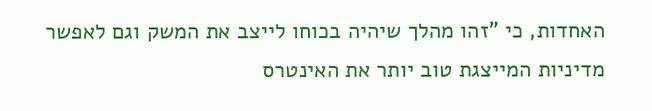האחדות, כי "זהו מהלך שיהיה בכוחו לייצב את המשק וגם לאפשר מדיניות המייצגת טוב יותר את האינטרס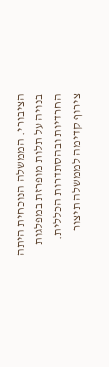הציבורי. הממשלה הנוכחית היתה בנויה על תלות מופרזת במפלגות החרדיות ובהסתדרות הכללית. צירוף קדימה לממשלה תיצור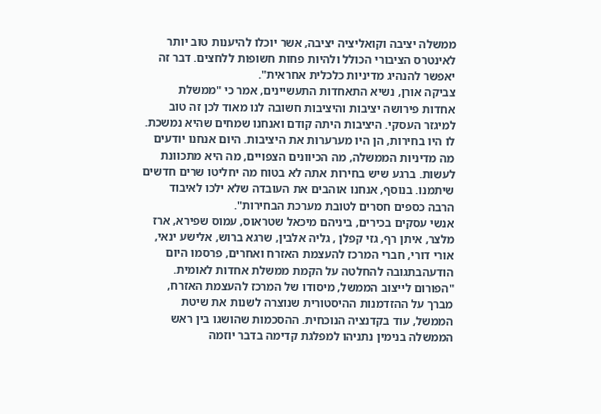ממשלה יציבה וקואליציה יציבה, אשר יוכלו להיענות טוב יותר לאינטרס הציבורי הכולל ולהיות פחות חשופות ללחצים. דבר זה יאפשר להנהיג מדיניות כלכלית אחראית".
צביקה אורן, נשיא התאחדות התעשיינים, אמר כי "ממשלת אחדות פירושה יציבות והיציבות חשובה לנו מאוד לכן זה טוב למיגזר העסקי. היציבות היתה קודם ואנחנו שמחים שהיא נמשכת. לו היו בחירות, הן היו מערערות את היציבות. היום אנחנו יודעים מה מדיניות הממשלה, מה הכיוונים הצפויים, מה היא מתכוונת לעשות. ברגע שיש בחירות אתה לא בטוח מה יחליטו שרים חדשים שיתמנו. בנוסף, אנחנו אוהבים את העובדה שלא ילכו לאיבוד הרבה כספים חסרים לטובת מערכת הבחירות".
אנשי עסקים בכירים, ביניהם מיכאל שטראוס, עמוס שפירא, ארז מלצר, איתן רף, גזי קפלן , גליה אלבין, שרגא ברוש, אלישע ינאי, אורי דורי, חברי המרכז להעצמת האזרח ואחרים, פרסמו היום הודעהבתגובה להחלטה על הקמת ממשלת אחדות לאומית.
"הפורום לייצוב הממשל, מיסודו של המרכז להעצמת האזרח, מברך על ההזדמנות ההיסטורית שנוצרה לשנות את שיטת הממשל, עוד בקדנציה הנוכחית. ההסכמות שהושגו בין ראש הממשלה בנימין נתניהו למפלגת קדימה בדבר יוזמה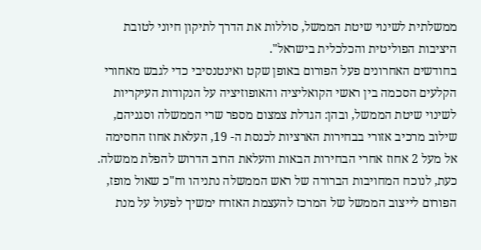ממשלתית לשינוי שיטת הממשל, סוללות את הדרך לתיקון חיוני לטובת היציבות הפוליטית והכלכלית בישראל".
בחודשים האחרונים פעל הפורום באופן שקט ואינטנסיבי כדי לגבש מאחורי הקלעים הסכמה בין ראשי הקואליציה והאופוזיציה על הנקודות העיקריות לשינוי שיטת הממשל, ובהן: הגדלת צמצום מספר שרי הממשלה וסגניהם, שילוב מרכיב אזורי בבחירות הארציות לכנסת ה- 19, העלאת אחוז החסימה אל מעל 2 אחוז אחרי הבחירות הבאות והעלאת הרוב הדרוש להפלת ממשלה. כעת, לנוכח המחויבות הברורה של ראש הממשלה נתניהו וח"כ שאול מופז, הפורום לייצוב הממשל של המרכז להעצמת האזרח ימשיך לפעול על מנת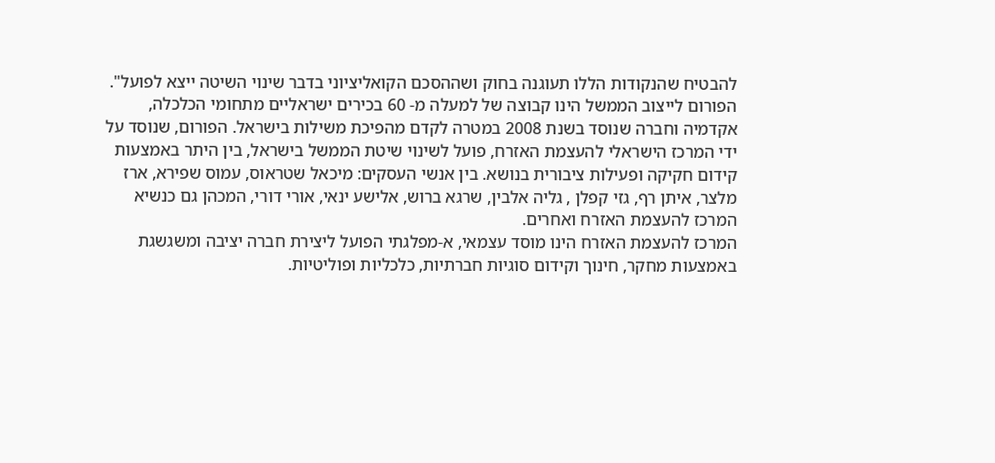להבטיח שהנקודות הללו תעוגנה בחוק ושההסכם הקואליציוני בדבר שינוי השיטה ייצא לפועל".
הפורום לייצוב הממשל הינו קבוצה של למעלה מ- 60 בכירים ישראליים מתחומי הכלכלה, אקדמיה וחברה שנוסד בשנת 2008 במטרה לקדם מהפיכת משילות בישראל. הפורום, שנוסד על ידי המרכז הישראלי להעצמת האזרח, פועל לשינוי שיטת הממשל בישראל, בין היתר באמצעות קידום חקיקה ופעילות ציבורית בנושא. בין אנשי העסקים: מיכאל שטראוס, עמוס שפירא, ארז מלצר, איתן רף, גזי קפלן , גליה אלבין, שרגא ברוש, אלישע ינאי, אורי דורי, המכהן גם כנשיא המרכז להעצמת האזרח ואחרים.
המרכז להעצמת האזרח הינו מוסד עצמאי, א-מפלגתי הפועל ליצירת חברה יציבה ומשגשגת באמצעות מחקר, חינוך וקידום סוגיות חברתיות, כלכליות ופוליטיות.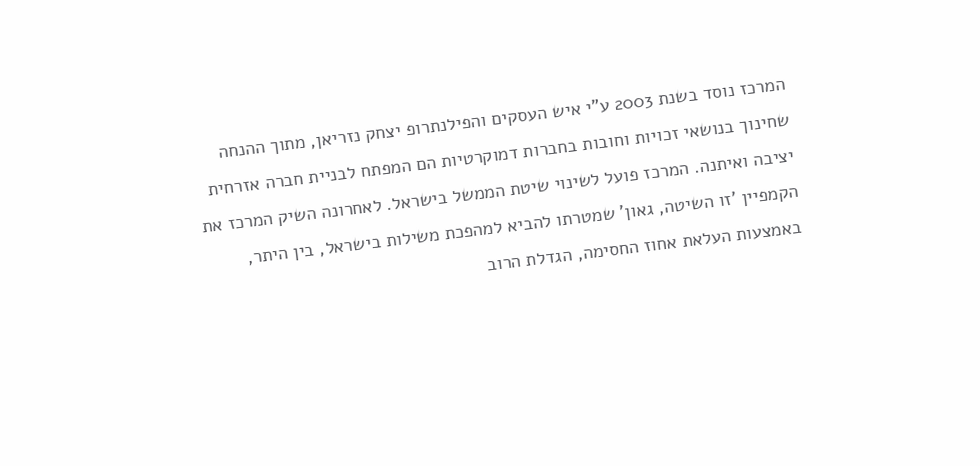המרכז נוסד בשנת 2003 ע"י איש העסקים והפילנתרופ יצחק נזריאן, מתוך ההנחה שחינוך בנושאי זכויות וחובות בחברות דמוקרטיות הם המפתח לבניית חברה אזרחית יציבה ואיתנה. המרכז פועל לשינוי שיטת הממשל בישראל. לאחרונה השיק המרכז את הקמפיין 'זו השיטה, גאון' שמטרתו להביא למהפכת משילות בישראל, בין היתר, באמצעות העלאת אחוז החסימה, הגדלת הרוב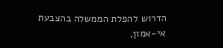הדרוש להפלת הממשלה בהצבעת אי-אמון,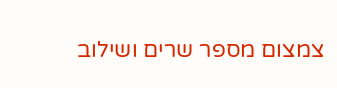צמצום מספר שרים ושילוב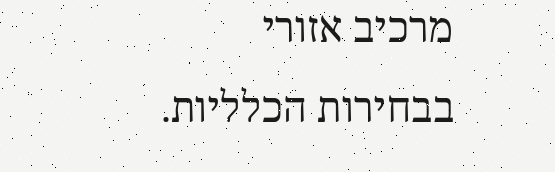מרכיב אזורי בבחירות הכלליות.